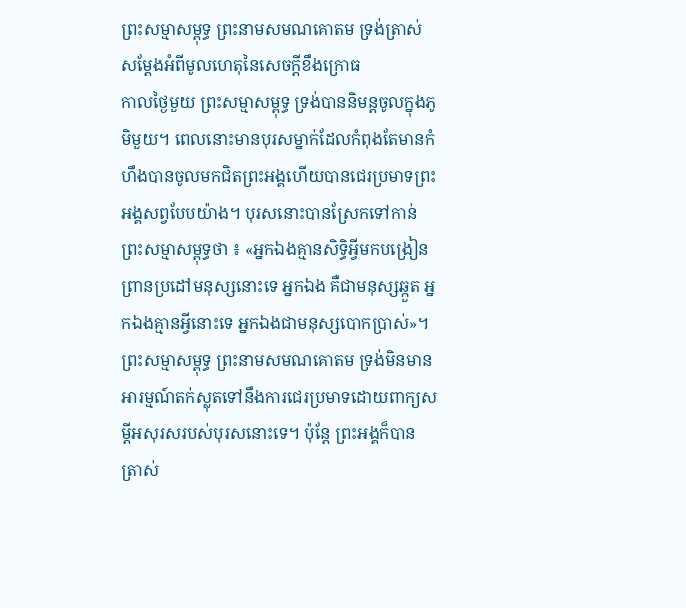ព្រះសម្មាសម្ពុទ្ធ ព្រះនាមសមណគោតម ទ្រង់ត្រាស់សម្ដែងអំពីមូលហេតុនៃសេចក្ដីខឹងក្រោធ
កាលថ្ងៃមួយ ព្រះសម្មាសម្ពុទ្ធ ទ្រង់បាននិមន្តចូលក្នុងភូមិមួយ។ ពេលនោះមានបុរសម្នាក់ដែលកំពុងតែមានកំហឹងបានចូលមកជិតព្រះអង្គហើយបានជេរប្រមាទព្រះអង្គសព្វបែបយ៉ាង។ បុរសនោះបានស្រែកទៅកាន់ព្រះសម្មាសម្ពុទ្ធថា ៖ «អ្នកឯងគ្មានសិទ្ធិអ្វីមកបង្រៀនព្រានប្រដៅមនុស្សនោះទេ អ្នកឯង គឺជាមនុស្សឆ្កួត អ្នកឯងគ្មានអ្វីនោះទេ អ្នកឯងជាមនុស្សបោកប្រាស់»។
ព្រះសម្មាសម្ពុទ្ធ ព្រះនាមសមណគោតម ទ្រង់មិនមានអារម្មណ៍តក់ស្លុតទៅនឹងការជេរប្រមាទដោយពាក្យសម្ដីអសុរសរបស់បុរសនោះទេ។ ប៉ុន្តែ ព្រះអង្គក៏បានត្រាស់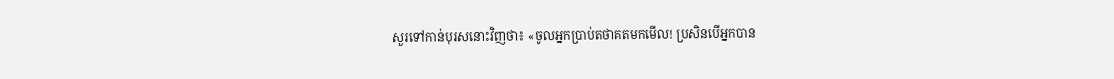សួរទៅកាន់បុរសនោះវិញថា៖ «ចូលអ្នកប្រាប់តថាគតមកមើល! ប្រសិនបើអ្នកបាន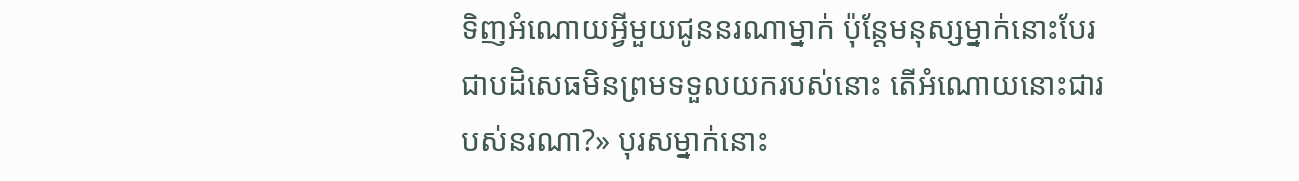ទិញអំណោយអ្វីមួយជូននរណាម្នាក់ ប៉ុន្តែមនុស្សម្នាក់នោះបែរជាបដិសេធមិនព្រមទទួលយករបស់នោះ តើអំណោយនោះជារបស់នរណា?» បុរសម្នាក់នោះ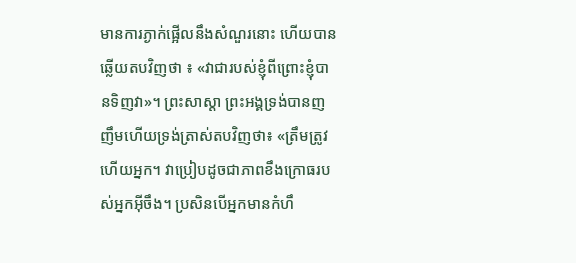មានការភ្ងាក់ផ្អើលនឹងសំណួរនោះ ហើយបានឆ្លើយតបវិញថា ៖ «វាជារបស់ខ្ញុំពីព្រោះខ្ញុំបានទិញវា»។ ព្រះសាស្ដា ព្រះអង្គទ្រង់បានញញឹមហើយទ្រង់ត្រាស់តបវិញថា៖ «ត្រឹមត្រូវហើយអ្នក។ វាប្រៀបដូចជាភាពខឹងក្រោធរបស់អ្នកអ៊ីចឹង។ ប្រសិនបើអ្នកមានកំហឹ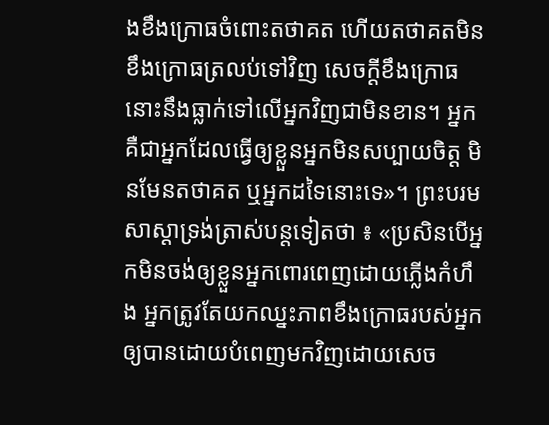ងខឹងក្រោធចំពោះតថាគត ហើយតថាគតមិនខឹងក្រោធត្រលប់ទៅវិញ សេចក្ដីខឹងក្រោធនោះនឹងធ្លាក់ទៅលើអ្នកវិញជាមិនខាន។ អ្នកគឺជាអ្នកដែលធ្វើឲ្យខ្លួនអ្នកមិនសប្បាយចិត្ត មិនមែនតថាគត ឬអ្នកដទៃនោះទេ»។ ព្រះបរមសាស្ដាទ្រង់ត្រាស់បន្តទៀតថា ៖ «ប្រសិនបើអ្នកមិនចង់ឲ្យខ្លួនអ្នកពោរពេញដោយភ្លើងកំហឹង អ្នកត្រូវតែយកឈ្នះភាពខឹងក្រោធរបស់អ្នកឲ្យបានដោយបំពេញមកវិញដោយសេច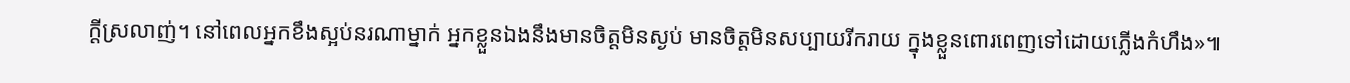ក្ដីស្រលាញ់។ នៅពេលអ្នកខឹងស្អប់នរណាម្នាក់ អ្នកខ្លួនឯងនឹងមានចិត្តមិនស្ងប់ មានចិត្តមិនសប្បាយរីករាយ ក្នុងខ្លួនពោរពេញទៅដោយភ្លើងកំហឹង»៕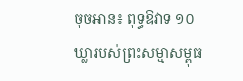ចុចអាន៖ ពុទ្ធឱវាទ ១០ឃ្លារបស់ព្រះសម្មាសម្ពុធ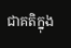ជាគតិក្នុង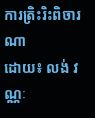ការត្រិះរិះពិចារណា
ដោយ៖ លង់ វណ្ណៈ